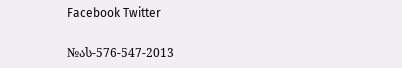Facebook Twitter

№ას-576-547-2013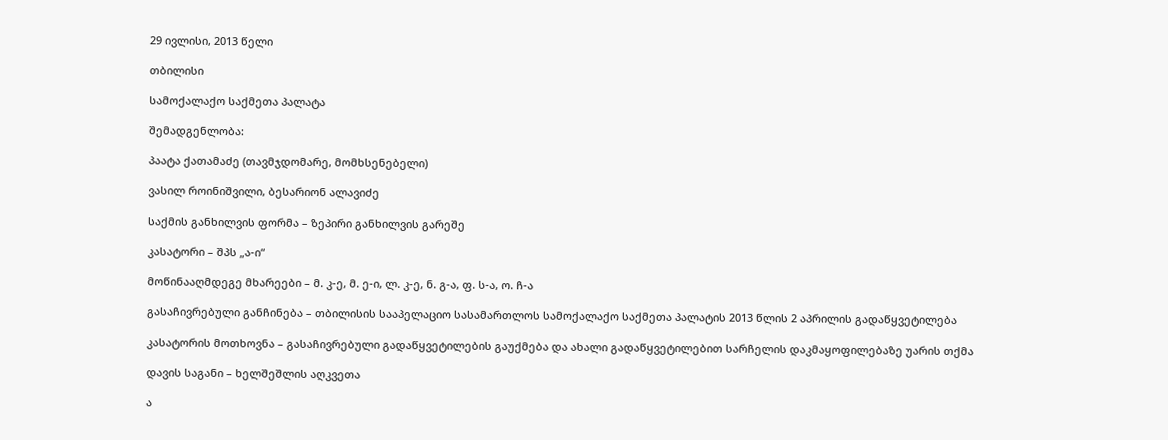29 ივლისი, 2013 წელი

თბილისი

სამოქალაქო საქმეთა პალატა

შემადგენლობა:

პაატა ქათამაძე (თავმჯდომარე, მომხსენებელი)

ვასილ როინიშვილი, ბესარიონ ალავიძე

საქმის განხილვის ფორმა – ზეპირი განხილვის გარეშე

კასატორი – შპს „ა-ი“

მოწინააღმდეგე მხარეები – მ. კ-ე, მ. ე-ი, ლ. კ-ე, ნ. გ-ა, ფ. ს-ა, ო. ჩ-ა

გასაჩივრებული განჩინება – თბილისის სააპელაციო სასამართლოს სამოქალაქო საქმეთა პალატის 2013 წლის 2 აპრილის გადაწყვეტილება

კასატორის მოთხოვნა – გასაჩივრებული გადაწყვეტილების გაუქმება და ახალი გადაწყვეტილებით სარჩელის დაკმაყოფილებაზე უარის თქმა

დავის საგანი – ხელშეშლის აღკვეთა

ა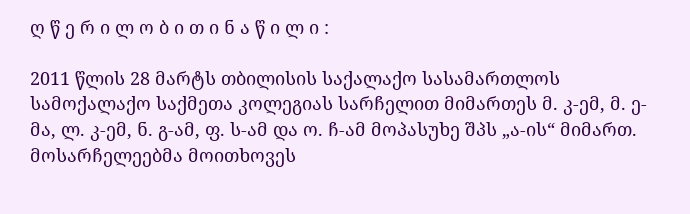ღ წ ე რ ი ლ ო ბ ი თ ი ნ ა წ ი ლ ი :

2011 წლის 28 მარტს თბილისის საქალაქო სასამართლოს სამოქალაქო საქმეთა კოლეგიას სარჩელით მიმართეს მ. კ-ემ, მ. ე-მა, ლ. კ-ემ, ნ. გ-ამ, ფ. ს-ამ და ო. ჩ-ამ მოპასუხე შპს „ა-ის“ მიმართ. მოსარჩელეებმა მოითხოვეს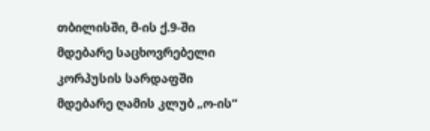თბილისში, მ-ის ქ.9-ში მდებარე საცხოვრებელი კორპუსის სარდაფში მდებარე ღამის კლუბ „ო-ის“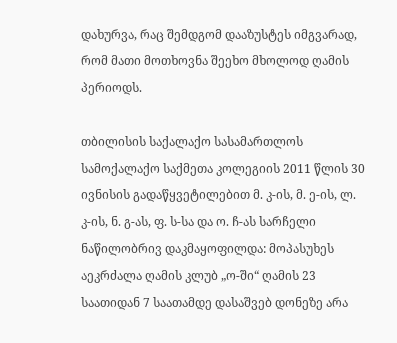დახურვა, რაც შემდგომ დააზუსტეს იმგვარად, რომ მათი მოთხოვნა შეეხო მხოლოდ ღამის პერიოდს.

თბილისის საქალაქო სასამართლოს სამოქალაქო საქმეთა კოლეგიის 2011 წლის 30 ივნისის გადაწყვეტილებით მ. კ-ის, მ. ე-ის, ლ. კ-ის, ნ. გ-ას, ფ. ს-სა და ო. ჩ-ას სარჩელი ნაწილობრივ დაკმაყოფილდა: მოპასუხეს აეკრძალა ღამის კლუბ „ო-ში“ ღამის 23 საათიდან 7 საათამდე დასაშვებ დონეზე არა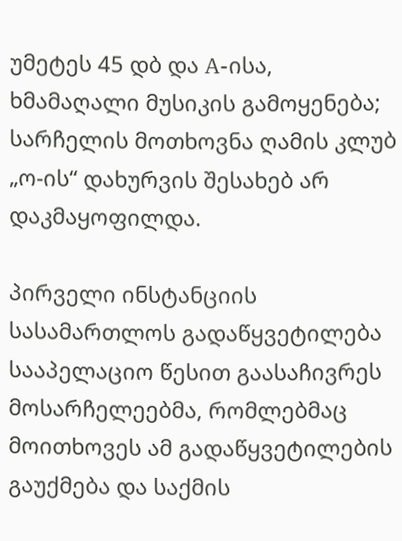უმეტეს 45 დბ და A-ისა, ხმამაღალი მუსიკის გამოყენება; სარჩელის მოთხოვნა ღამის კლუბ „ო-ის“ დახურვის შესახებ არ დაკმაყოფილდა.

პირველი ინსტანციის სასამართლოს გადაწყვეტილება სააპელაციო წესით გაასაჩივრეს მოსარჩელეებმა, რომლებმაც მოითხოვეს ამ გადაწყვეტილების გაუქმება და საქმის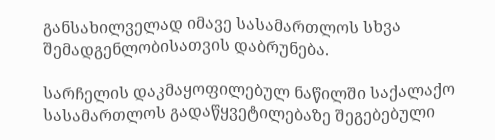განსახილველად იმავე სასამართლოს სხვა შემადგენლობისათვის დაბრუნება.

სარჩელის დაკმაყოფილებულ ნაწილში საქალაქო სასამართლოს გადაწყვეტილებაზე შეგებებული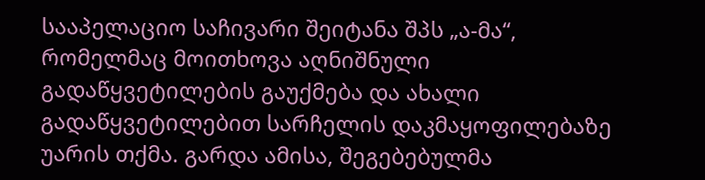სააპელაციო საჩივარი შეიტანა შპს „ა-მა“, რომელმაც მოითხოვა აღნიშნული გადაწყვეტილების გაუქმება და ახალი გადაწყვეტილებით სარჩელის დაკმაყოფილებაზე უარის თქმა. გარდა ამისა, შეგებებულმა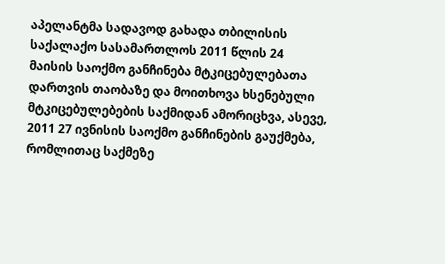აპელანტმა სადავოდ გახადა თბილისის საქალაქო სასამართლოს 2011 წლის 24 მაისის საოქმო განჩინება მტკიცებულებათა დართვის თაობაზე და მოითხოვა ხსენებული მტკიცებულებების საქმიდან ამორიცხვა, ასევე, 2011 27 ივნისის საოქმო განჩინების გაუქმება, რომლითაც საქმეზე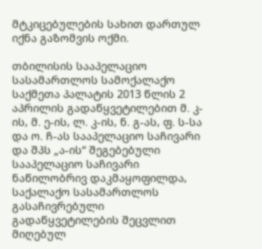მტკიცებულების სახით დართულ იქნა გაზომვის ოქმი.

თბილისის სააპელაციო სასამართლოს სამოქალაქო საქმეთა პალატის 2013 წლის 2 აპრილის გადაწყვეტილებით მ. კ-ის, მ. ე-ის, ლ. კ-ის, ნ. გ-ას, ფ. ს-სა და ო. ჩ-ას სააპელაციო საჩივარი და შპს „ა-ის“ შეგებებული სააპელაციო საჩივარი ნაწილობრივ დაკმაყოფილდა, საქალაქო სასამართლოს გასაჩივრებული გადაწყვეტილების შეცვლით მიღებულ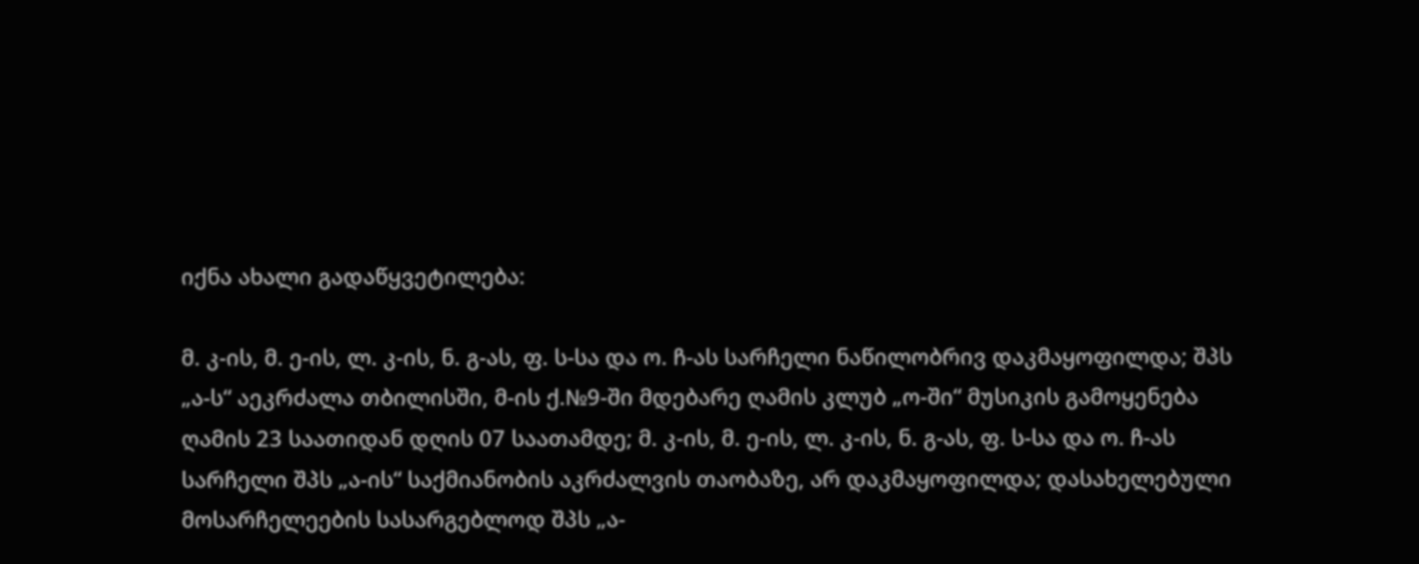იქნა ახალი გადაწყვეტილება:

მ. კ-ის, მ. ე-ის, ლ. კ-ის, ნ. გ-ას, ფ. ს-სა და ო. ჩ-ას სარჩელი ნაწილობრივ დაკმაყოფილდა; შპს „ა-ს“ აეკრძალა თბილისში, მ-ის ქ.№9-ში მდებარე ღამის კლუბ „ო-ში“ მუსიკის გამოყენება ღამის 23 საათიდან დღის 07 საათამდე; მ. კ-ის, მ. ე-ის, ლ. კ-ის, ნ. გ-ას, ფ. ს-სა და ო. ჩ-ას სარჩელი შპს „ა-ის“ საქმიანობის აკრძალვის თაობაზე, არ დაკმაყოფილდა; დასახელებული მოსარჩელეების სასარგებლოდ შპს „ა-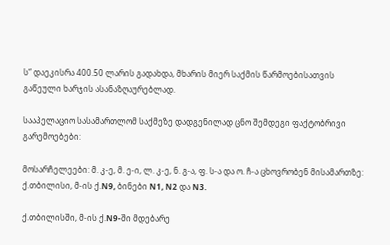ს“ დაეკისრა 400.50 ლარის გადახდა, მხარის მიერ საქმის წარმოებისათვის გაწეული ხარჯის ასანაზღაურებლად.

სააპელაციო სასამართლომ საქმეზე დადგენილად ცნო შემდეგი ფაქტობრივი გარემოებები:

მოსარჩელეები: მ. კ-ე, მ. ე-ი, ლ. კ-ე, ნ. გ-ა, ფ. ს-ა და ო. ჩ-ა ცხოვრობენ მისამართზე: ქ.თბილისი, მ-ის ქ.N9, ბინები N1, N2 და N3.

ქ.თბილისში, მ-ის ქ.N9-ში მდებარე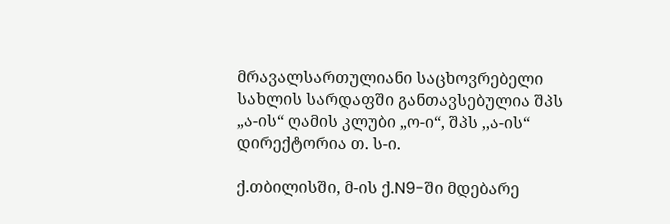მრავალსართულიანი საცხოვრებელი სახლის სარდაფში განთავსებულია შპს „ა-ის“ ღამის კლუბი „ო-ი“, შპს ,,ა-ის“ დირექტორია თ. ს-ი.

ქ.თბილისში, მ-ის ქ.N9-ში მდებარე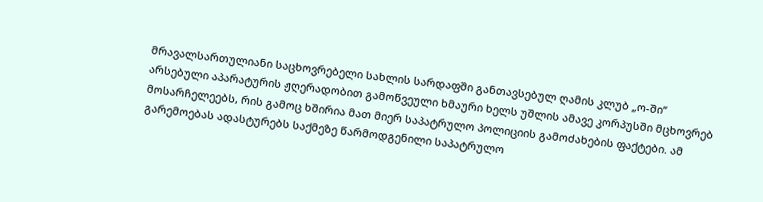მრავალსართულიანი საცხოვრებელი სახლის სარდაფში განთავსებულ ღამის კლუბ „ო-ში“ არსებული აპარატურის ჟღერადობით გამოწვეული ხმაური ხელს უშლის ამავე კორპუსში მცხოვრებ მოსარჩელეებს, რის გამოც ხშირია მათ მიერ საპატრულო პოლიციის გამოძახების ფაქტები. ამ გარემოებას ადასტურებს საქმეზე წარმოდგენილი საპატრულო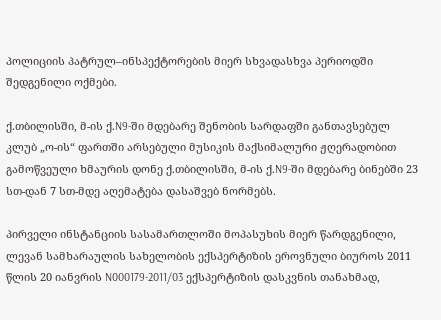პოლიციის პატრულ–ინსპექტორების მიერ სხვადასხვა პერიოდში შედგენილი ოქმები.

ქ.თბილისში, მ-ის ქ.N9-ში მდებარე შენობის სარდაფში განთავსებულ კლუბ „ო-ის“ ფართში არსებული მუსიკის მაქსიმალური ჟღერადობით გამოწვეული ხმაურის დონე ქ.თბილისში, მ-ის ქ.N9-ში მდებარე ბინებში 23 სთ-დან 7 სთ-მდე აღემატება დასაშვებ ნორმებს.

პირველი ინსტანციის სასამართლოში მოპასუხის მიერ წარდგენილი, ლევან სამხარაულის სახელობის ექსპერტიზის ეროვნული ბიუროს 2011 წლის 20 იანვრის N000179-2011/03 ექსპერტიზის დასკვნის თანახმად,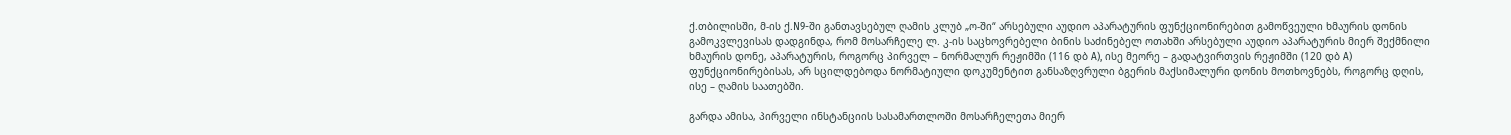ქ.თბილისში, მ-ის ქ.N9-ში განთავსებულ ღამის კლუბ „ო-ში“ არსებული აუდიო აპარატურის ფუნქციონირებით გამოწვეული ხმაურის დონის გამოკვლევისას დადგინდა, რომ მოსარჩელე ლ. კ-ის საცხოვრებელი ბინის საძინებელ ოთახში არსებული აუდიო აპარატურის მიერ შექმნილი ხმაურის დონე, აპარატურის, როგორც პირველ – ნორმალურ რეჟიმში (116 დბ A), ისე მეორე – გადატვირთვის რეჟიმში (120 დბ A) ფუნქციონირებისას, არ სცილდებოდა ნორმატიული დოკუმენტით განსაზღვრული ბგერის მაქსიმალური დონის მოთხოვნებს, როგორც დღის, ისე – ღამის საათებში.

გარდა ამისა, პირველი ინსტანციის სასამართლოში მოსარჩელეთა მიერ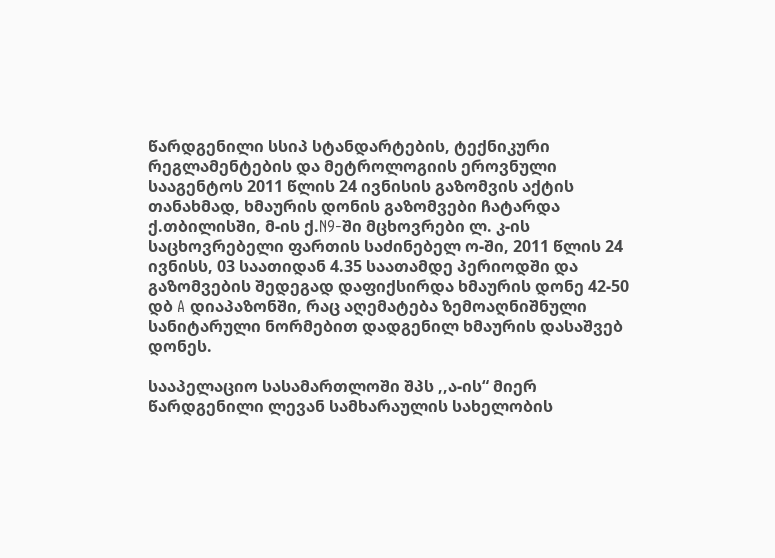წარდგენილი სსიპ სტანდარტების, ტექნიკური რეგლამენტების და მეტროლოგიის ეროვნული სააგენტოს 2011 წლის 24 ივნისის გაზომვის აქტის თანახმად, ხმაურის დონის გაზომვები ჩატარდა ქ.თბილისში, მ-ის ქ.N9-ში მცხოვრები ლ. კ-ის საცხოვრებელი ფართის საძინებელ ო-ში, 2011 წლის 24 ივნისს, 03 საათიდან 4.35 საათამდე პერიოდში და გაზომვების შედეგად დაფიქსირდა ხმაურის დონე 42-50 დბ A დიაპაზონში, რაც აღემატება ზემოაღნიშნული სანიტარული ნორმებით დადგენილ ხმაურის დასაშვებ დონეს.

სააპელაციო სასამართლოში შპს ,,ა-ის“ მიერ წარდგენილი ლევან სამხარაულის სახელობის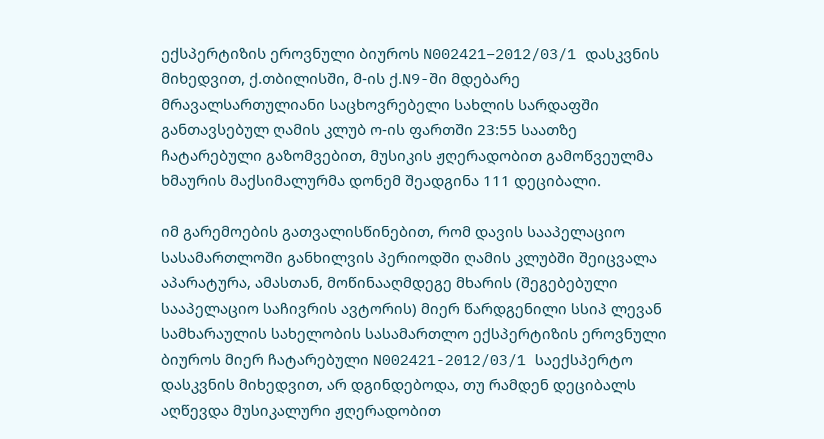ექსპერტიზის ეროვნული ბიუროს N002421–2012/03/1 დასკვნის მიხედვით, ქ.თბილისში, მ-ის ქ.N9-ში მდებარე მრავალსართულიანი საცხოვრებელი სახლის სარდაფში განთავსებულ ღამის კლუბ ო-ის ფართში 23:55 საათზე ჩატარებული გაზომვებით, მუსიკის ჟღერადობით გამოწვეულმა ხმაურის მაქსიმალურმა დონემ შეადგინა 111 დეციბალი.

იმ გარემოების გათვალისწინებით, რომ დავის სააპელაციო სასამართლოში განხილვის პერიოდში ღამის კლუბში შეიცვალა აპარატურა, ამასთან, მოწინააღმდეგე მხარის (შეგებებული სააპელაციო საჩივრის ავტორის) მიერ წარდგენილი სსიპ ლევან სამხარაულის სახელობის სასამართლო ექსპერტიზის ეროვნული ბიუროს მიერ ჩატარებული N002421-2012/03/1 საექსპერტო დასკვნის მიხედვით, არ დგინდებოდა, თუ რამდენ დეციბალს აღწევდა მუსიკალური ჟღერადობით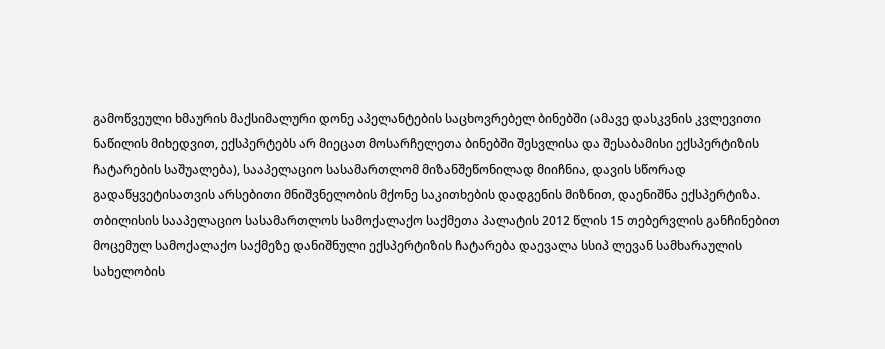გამოწვეული ხმაურის მაქსიმალური დონე აპელანტების საცხოვრებელ ბინებში (ამავე დასკვნის კვლევითი ნაწილის მიხედვით, ექსპერტებს არ მიეცათ მოსარჩელეთა ბინებში შესვლისა და შესაბამისი ექსპერტიზის ჩატარების საშუალება), სააპელაციო სასამართლომ მიზანშეწონილად მიიჩნია, დავის სწორად გადაწყვეტისათვის არსებითი მნიშვნელობის მქონე საკითხების დადგენის მიზნით, დაენიშნა ექსპერტიზა. თბილისის სააპელაციო სასამართლოს სამოქალაქო საქმეთა პალატის 2012 წლის 15 თებერვლის განჩინებით მოცემულ სამოქალაქო საქმეზე დანიშნული ექსპერტიზის ჩატარება დაევალა სსიპ ლევან სამხარაულის სახელობის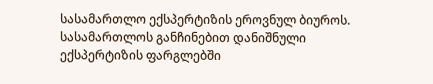სასამართლო ექსპერტიზის ეროვნულ ბიუროს. სასამართლოს განჩინებით დანიშნული ექსპერტიზის ფარგლებში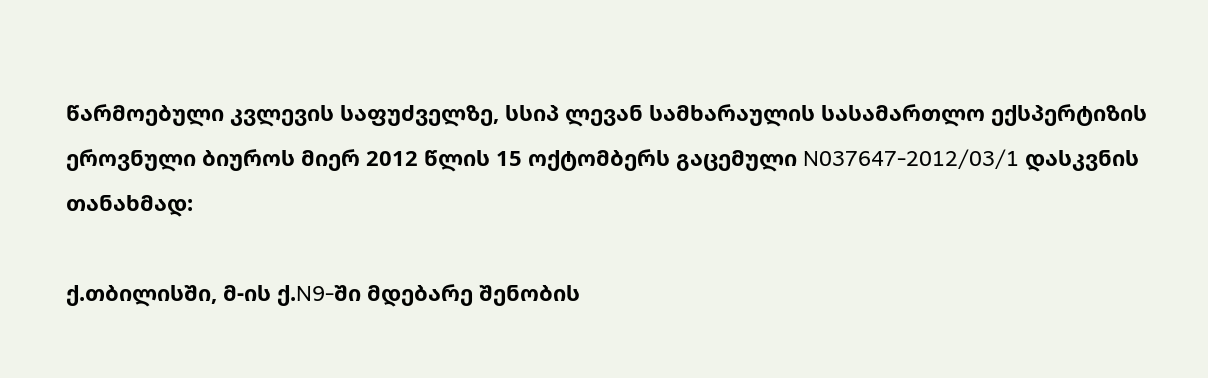წარმოებული კვლევის საფუძველზე, სსიპ ლევან სამხარაულის სასამართლო ექსპერტიზის ეროვნული ბიუროს მიერ 2012 წლის 15 ოქტომბერს გაცემული N037647-2012/03/1 დასკვნის თანახმად:

ქ.თბილისში, მ-ის ქ.N9-ში მდებარე შენობის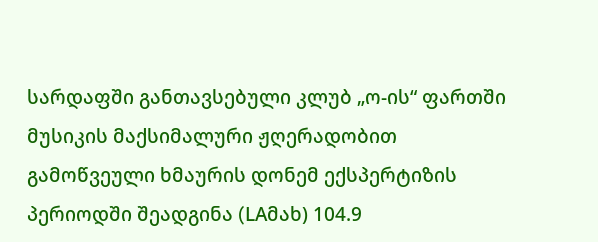სარდაფში განთავსებული კლუბ „ო-ის“ ფართში მუსიკის მაქსიმალური ჟღერადობით გამოწვეული ხმაურის დონემ ექსპერტიზის პერიოდში შეადგინა (LAმახ) 104.9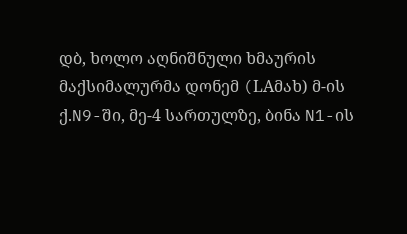დბ, ხოლო აღნიშნული ხმაურის მაქსიმალურმა დონემ (LAმახ) მ-ის ქ.N9-ში, მე-4 სართულზე, ბინა N1-ის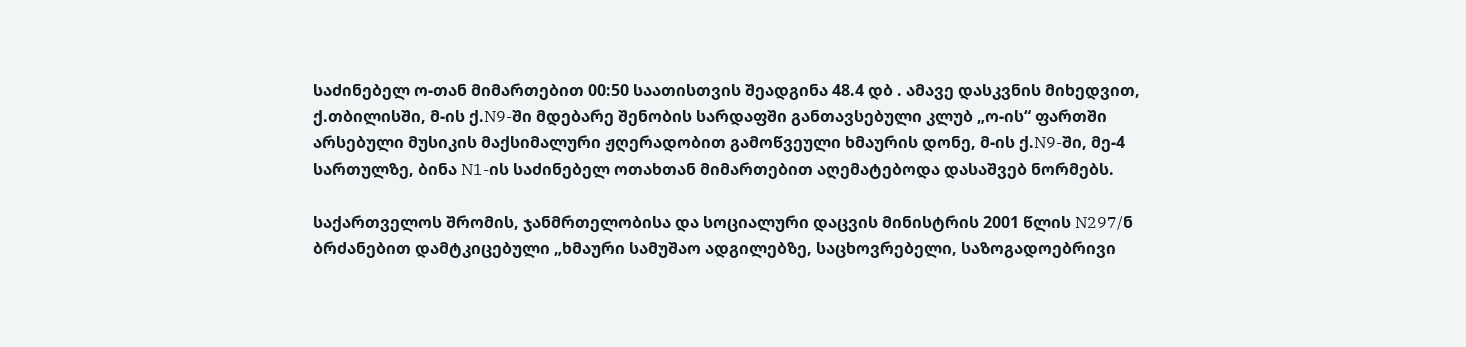საძინებელ ო-თან მიმართებით 00:50 საათისთვის შეადგინა 48.4 დბ . ამავე დასკვნის მიხედვით, ქ.თბილისში, მ-ის ქ.N9-ში მდებარე შენობის სარდაფში განთავსებული კლუბ „ო-ის“ ფართში არსებული მუსიკის მაქსიმალური ჟღერადობით გამოწვეული ხმაურის დონე, მ-ის ქ.N9-ში, მე-4 სართულზე, ბინა N1-ის საძინებელ ოთახთან მიმართებით აღემატებოდა დასაშვებ ნორმებს.

საქართველოს შრომის, ჯანმრთელობისა და სოციალური დაცვის მინისტრის 2001 წლის N297/ნ ბრძანებით დამტკიცებული „ხმაური სამუშაო ადგილებზე, საცხოვრებელი, საზოგადოებრივი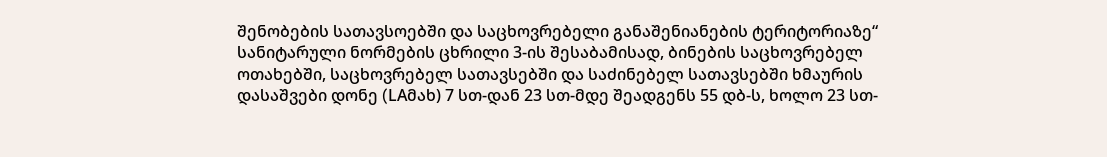შენობების სათავსოებში და საცხოვრებელი განაშენიანების ტერიტორიაზე“ სანიტარული ნორმების ცხრილი 3-ის შესაბამისად, ბინების საცხოვრებელ ოთახებში, საცხოვრებელ სათავსებში და საძინებელ სათავსებში ხმაურის დასაშვები დონე (LAმახ) 7 სთ-დან 23 სთ-მდე შეადგენს 55 დბ-ს, ხოლო 23 სთ-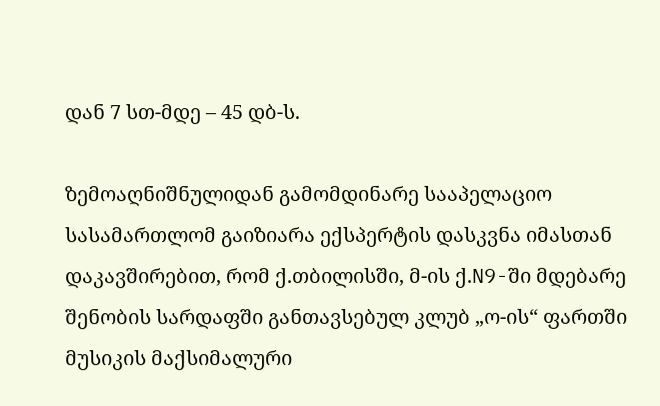დან 7 სთ-მდე – 45 დბ-ს.

ზემოაღნიშნულიდან გამომდინარე სააპელაციო სასამართლომ გაიზიარა ექსპერტის დასკვნა იმასთან დაკავშირებით, რომ ქ.თბილისში, მ-ის ქ.N9-ში მდებარე შენობის სარდაფში განთავსებულ კლუბ „ო-ის“ ფართში მუსიკის მაქსიმალური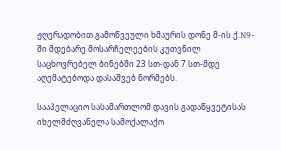ჟღერადობით გამოწვეული ხმაურის დონე მ-ის ქ.N9-ში მდებარე მოსარჩელეების კუთვნილ საცხოვრებელ ბინებში 23 სთ-დან 7 სთ-მდე აღემატებოდა დასაშვებ ნორმებს.

სააპელაციო სასამართლომ დავის გადაწყვეტისას იხელმძღვანელა სამოქალაქო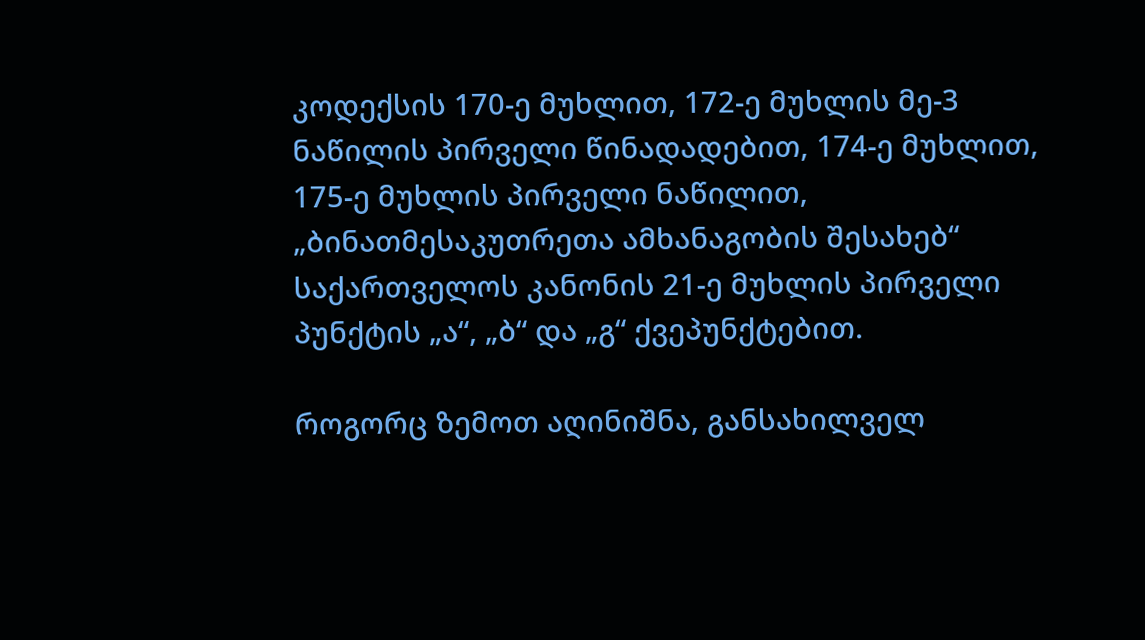კოდექსის 170-ე მუხლით, 172-ე მუხლის მე-3 ნაწილის პირველი წინადადებით, 174-ე მუხლით, 175-ე მუხლის პირველი ნაწილით, „ბინათმესაკუთრეთა ამხანაგობის შესახებ“ საქართველოს კანონის 21-ე მუხლის პირველი პუნქტის „ა“, „ბ“ და „გ“ ქვეპუნქტებით.

როგორც ზემოთ აღინიშნა, განსახილველ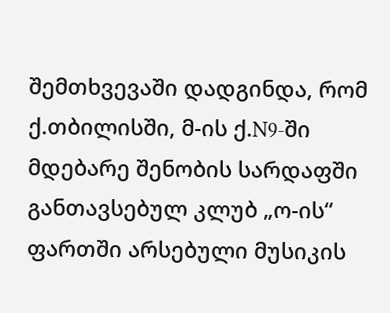შემთხვევაში დადგინდა, რომ ქ.თბილისში, მ-ის ქ.N9-ში მდებარე შენობის სარდაფში განთავსებულ კლუბ „ო-ის“ ფართში არსებული მუსიკის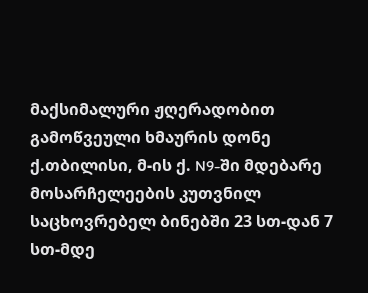მაქსიმალური ჟღერადობით გამოწვეული ხმაურის დონე ქ.თბილისი, მ-ის ქ. N9-ში მდებარე მოსარჩელეების კუთვნილ საცხოვრებელ ბინებში 23 სთ-დან 7 სთ-მდე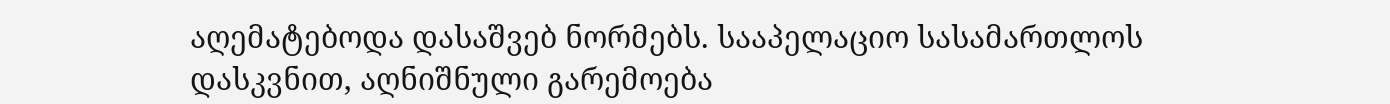აღემატებოდა დასაშვებ ნორმებს. სააპელაციო სასამართლოს დასკვნით, აღნიშნული გარემოება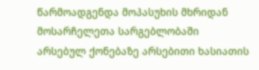წარმოადგენდა მოპასუხის მხრიდან მოსარჩელეთა სარგებლობაში არსებულ ქონებაზე არსებითი ხასიათის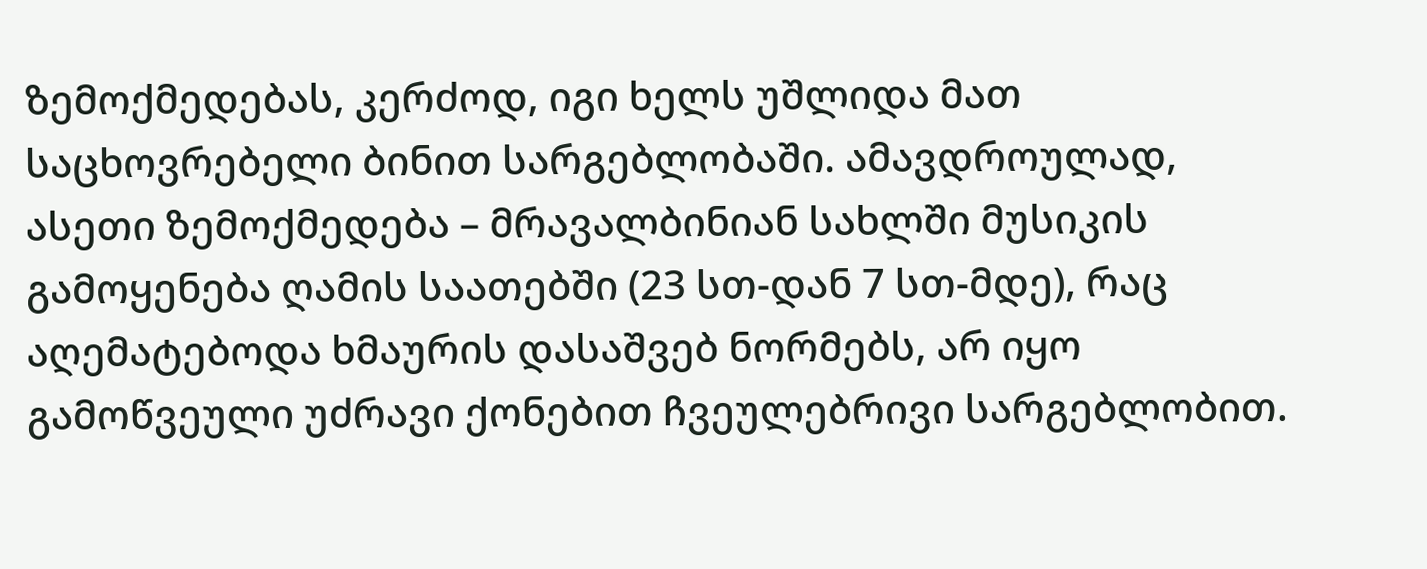ზემოქმედებას, კერძოდ, იგი ხელს უშლიდა მათ საცხოვრებელი ბინით სარგებლობაში. ამავდროულად, ასეთი ზემოქმედება – მრავალბინიან სახლში მუსიკის გამოყენება ღამის საათებში (23 სთ-დან 7 სთ-მდე), რაც აღემატებოდა ხმაურის დასაშვებ ნორმებს, არ იყო გამოწვეული უძრავი ქონებით ჩვეულებრივი სარგებლობით.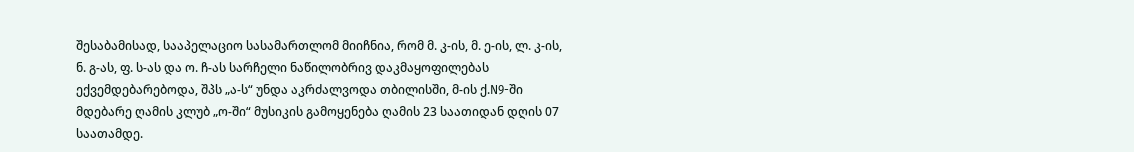შესაბამისად, სააპელაციო სასამართლომ მიიჩნია, რომ მ. კ-ის, მ. ე-ის, ლ. კ-ის, ნ. გ-ას, ფ. ს-ას და ო. ჩ-ას სარჩელი ნაწილობრივ დაკმაყოფილებას ექვემდებარებოდა, შპს „ა-ს“ უნდა აკრძალვოდა თბილისში, მ-ის ქ.N9-ში მდებარე ღამის კლუბ „ო-ში“ მუსიკის გამოყენება ღამის 23 საათიდან დღის 07 საათამდე.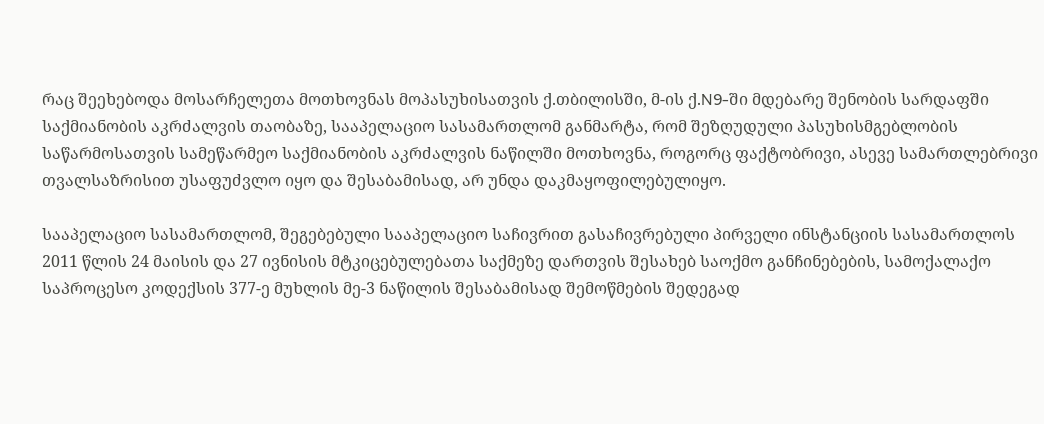რაც შეეხებოდა მოსარჩელეთა მოთხოვნას მოპასუხისათვის ქ.თბილისში, მ-ის ქ.N9-ში მდებარე შენობის სარდაფში საქმიანობის აკრძალვის თაობაზე, სააპელაციო სასამართლომ განმარტა, რომ შეზღუდული პასუხისმგებლობის საწარმოსათვის სამეწარმეო საქმიანობის აკრძალვის ნაწილში მოთხოვნა, როგორც ფაქტობრივი, ასევე სამართლებრივი თვალსაზრისით უსაფუძვლო იყო და შესაბამისად, არ უნდა დაკმაყოფილებულიყო.

სააპელაციო სასამართლომ, შეგებებული სააპელაციო საჩივრით გასაჩივრებული პირველი ინსტანციის სასამართლოს 2011 წლის 24 მაისის და 27 ივნისის მტკიცებულებათა საქმეზე დართვის შესახებ საოქმო განჩინებების, სამოქალაქო საპროცესო კოდექსის 377-ე მუხლის მე-3 ნაწილის შესაბამისად შემოწმების შედეგად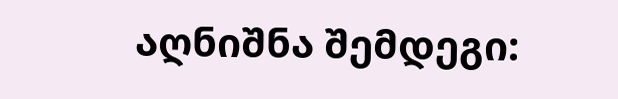აღნიშნა შემდეგი: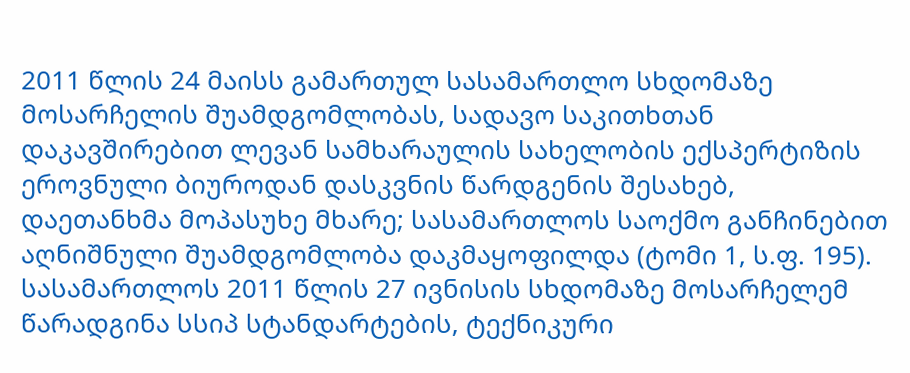2011 წლის 24 მაისს გამართულ სასამართლო სხდომაზე მოსარჩელის შუამდგომლობას, სადავო საკითხთან დაკავშირებით ლევან სამხარაულის სახელობის ექსპერტიზის ეროვნული ბიუროდან დასკვნის წარდგენის შესახებ, დაეთანხმა მოპასუხე მხარე; სასამართლოს საოქმო განჩინებით აღნიშნული შუამდგომლობა დაკმაყოფილდა (ტომი 1, ს.ფ. 195). სასამართლოს 2011 წლის 27 ივნისის სხდომაზე მოსარჩელემ წარადგინა სსიპ სტანდარტების, ტექნიკური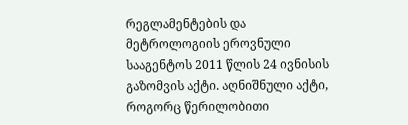რეგლამენტების და მეტროლოგიის ეროვნული სააგენტოს 2011 წლის 24 ივნისის გაზომვის აქტი. აღნიშნული აქტი, როგორც წერილობითი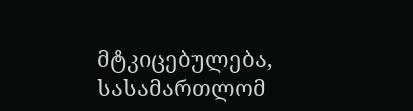მტკიცებულება, სასამართლომ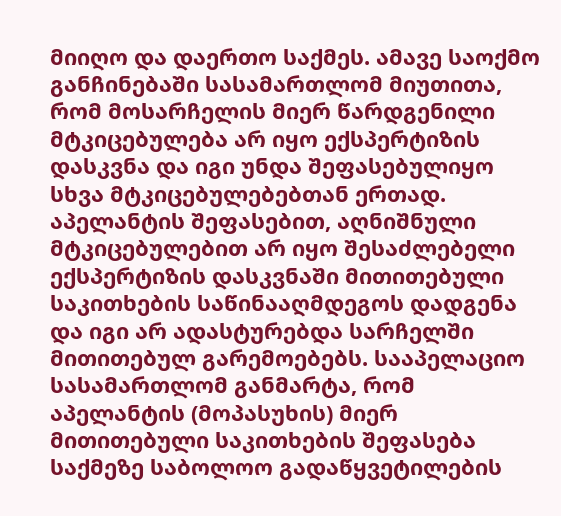მიიღო და დაერთო საქმეს. ამავე საოქმო განჩინებაში სასამართლომ მიუთითა, რომ მოსარჩელის მიერ წარდგენილი მტკიცებულება არ იყო ექსპერტიზის დასკვნა და იგი უნდა შეფასებულიყო სხვა მტკიცებულებებთან ერთად. აპელანტის შეფასებით, აღნიშნული მტკიცებულებით არ იყო შესაძლებელი ექსპერტიზის დასკვნაში მითითებული საკითხების საწინააღმდეგოს დადგენა და იგი არ ადასტურებდა სარჩელში მითითებულ გარემოებებს. სააპელაციო სასამართლომ განმარტა, რომ აპელანტის (მოპასუხის) მიერ მითითებული საკითხების შეფასება საქმეზე საბოლოო გადაწყვეტილების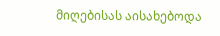მიღებისას აისახებოდა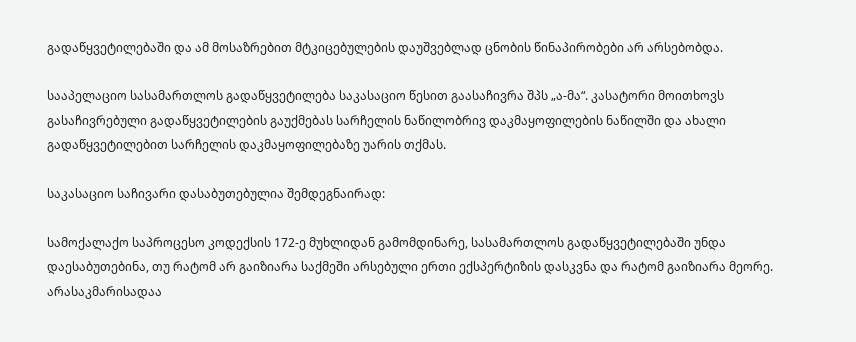გადაწყვეტილებაში და ამ მოსაზრებით მტკიცებულების დაუშვებლად ცნობის წინაპირობები არ არსებობდა.

სააპელაციო სასამართლოს გადაწყვეტილება საკასაციო წესით გაასაჩივრა შპს „ა-მა“. კასატორი მოითხოვს გასაჩივრებული გადაწყვეტილების გაუქმებას სარჩელის ნაწილობრივ დაკმაყოფილების ნაწილში და ახალი გადაწყვეტილებით სარჩელის დაკმაყოფილებაზე უარის თქმას.

საკასაციო საჩივარი დასაბუთებულია შემდეგნაირად:

სამოქალაქო საპროცესო კოდექსის 172-ე მუხლიდან გამომდინარე, სასამართლოს გადაწყვეტილებაში უნდა დაესაბუთებინა, თუ რატომ არ გაიზიარა საქმეში არსებული ერთი ექსპერტიზის დასკვნა და რატომ გაიზიარა მეორე. არასაკმარისადაა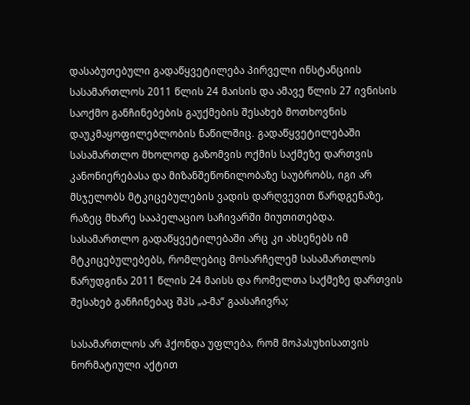დასაბუთებული გადაწყვეტილება პირველი ინსტანციის სასამართლოს 2011 წლის 24 მაისის და ამავე წლის 27 ივნისის საოქმო განჩინებების გაუქმების შესახებ მოთხოვნის დაუკმაყოფილებლობის ნაწილშიც. გადაწყვეტილებაში სასამართლო მხოლოდ გაზომვის ოქმის საქმეზე დართვის კანონიერებასა და მიზანშეწონილობაზე საუბრობს, იგი არ მსჯელობს მტკიცებულების ვადის დარღვევით წარდგენაზე, რაზეც მხარე სააპელაციო საჩივარში მიუთითებდა. სასამართლო გადაწყვეტილებაში არც კი ახსენებს იმ მტკიცებულებებს, რომლებიც მოსარჩელემ სასამართლოს წარუდგინა 2011 წლის 24 მაისს და რომელთა საქმეზე დართვის შესახებ განჩინებაც შპს „ა-მა“ გაასაჩივრა;

სასამართლოს არ ჰქონდა უფლება, რომ მოპასუხისათვის ნორმატიული აქტით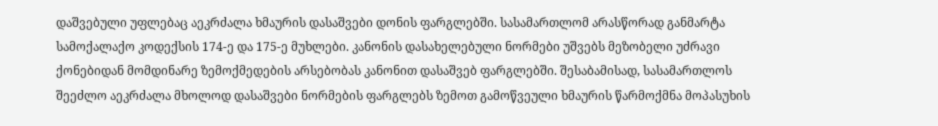დაშვებული უფლებაც აეკრძალა ხმაურის დასაშვები დონის ფარგლებში. სასამართლომ არასწორად განმარტა სამოქალაქო კოდექსის 174-ე და 175-ე მუხლები. კანონის დასახელებული ნორმები უშვებს მეზობელი უძრავი ქონებიდან მომდინარე ზემოქმედების არსებობას კანონით დასაშვებ ფარგლებში. შესაბამისად, სასამართლოს შეეძლო აეკრძალა მხოლოდ დასაშვები ნორმების ფარგლებს ზემოთ გამოწვეული ხმაურის წარმოქმნა მოპასუხის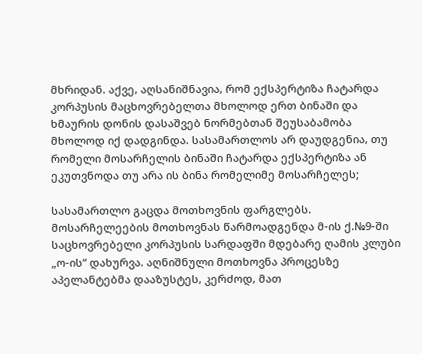მხრიდან. აქვე, აღსანიშნავია, რომ ექსპერტიზა ჩატარდა კორპუსის მაცხოვრებელთა მხოლოდ ერთ ბინაში და ხმაურის დონის დასაშვებ ნორმებთან შეუსაბამობა მხოლოდ იქ დადგინდა. სასამართლოს არ დაუდგენია, თუ რომელი მოსარჩელის ბინაში ჩატარდა ექსპერტიზა ან ეკუთვნოდა თუ არა ის ბინა რომელიმე მოსარჩელეს;

სასამართლო გაცდა მოთხოვნის ფარგლებს. მოსარჩელეების მოთხოვნას წარმოადგენდა მ-ის ქ.№9-ში საცხოვრებელი კორპუსის სარდაფში მდებარე ღამის კლუბი „ო-ის“ დახურვა. აღნიშნული მოთხოვნა პროცესზე აპელანტებმა დააზუსტეს, კერძოდ, მათ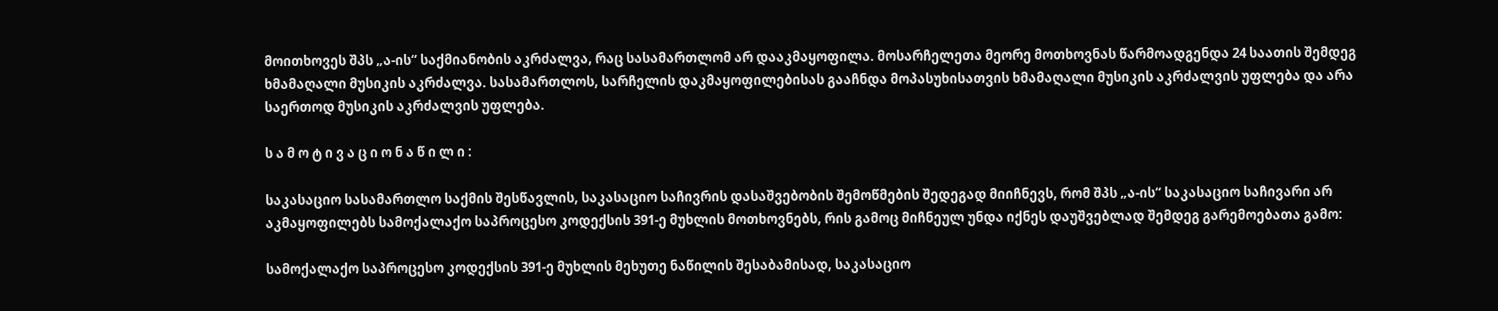მოითხოვეს შპს „ა-ის“ საქმიანობის აკრძალვა, რაც სასამართლომ არ დააკმაყოფილა. მოსარჩელეთა მეორე მოთხოვნას წარმოადგენდა 24 საათის შემდეგ ხმამაღალი მუსიკის აკრძალვა. სასამართლოს, სარჩელის დაკმაყოფილებისას გააჩნდა მოპასუხისათვის ხმამაღალი მუსიკის აკრძალვის უფლება და არა საერთოდ მუსიკის აკრძალვის უფლება.

ს ა მ ო ტ ი ვ ა ც ი ო ნ ა წ ი ლ ი :

საკასაციო სასამართლო საქმის შესწავლის, საკასაციო საჩივრის დასაშვებობის შემოწმების შედეგად მიიჩნევს, რომ შპს „ა-ის“ საკასაციო საჩივარი არ აკმაყოფილებს სამოქალაქო საპროცესო კოდექსის 391-ე მუხლის მოთხოვნებს, რის გამოც მიჩნეულ უნდა იქნეს დაუშვებლად შემდეგ გარემოებათა გამო:

სამოქალაქო საპროცესო კოდექსის 391-ე მუხლის მეხუთე ნაწილის შესაბამისად, საკასაციო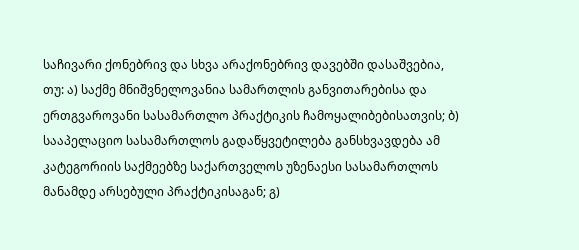საჩივარი ქონებრივ და სხვა არაქონებრივ დავებში დასაშვებია, თუ: ა) საქმე მნიშვნელოვანია სამართლის განვითარებისა და ერთგვაროვანი სასამართლო პრაქტიკის ჩამოყალიბებისათვის; ბ) სააპელაციო სასამართლოს გადაწყვეტილება განსხვავდება ამ კატეგორიის საქმეებზე საქართველოს უზენაესი სასამართლოს მანამდე არსებული პრაქტიკისაგან; გ)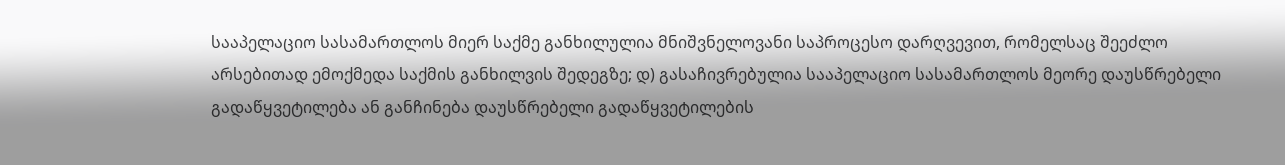სააპელაციო სასამართლოს მიერ საქმე განხილულია მნიშვნელოვანი საპროცესო დარღვევით, რომელსაც შეეძლო არსებითად ემოქმედა საქმის განხილვის შედეგზე; დ) გასაჩივრებულია სააპელაციო სასამართლოს მეორე დაუსწრებელი გადაწყვეტილება ან განჩინება დაუსწრებელი გადაწყვეტილების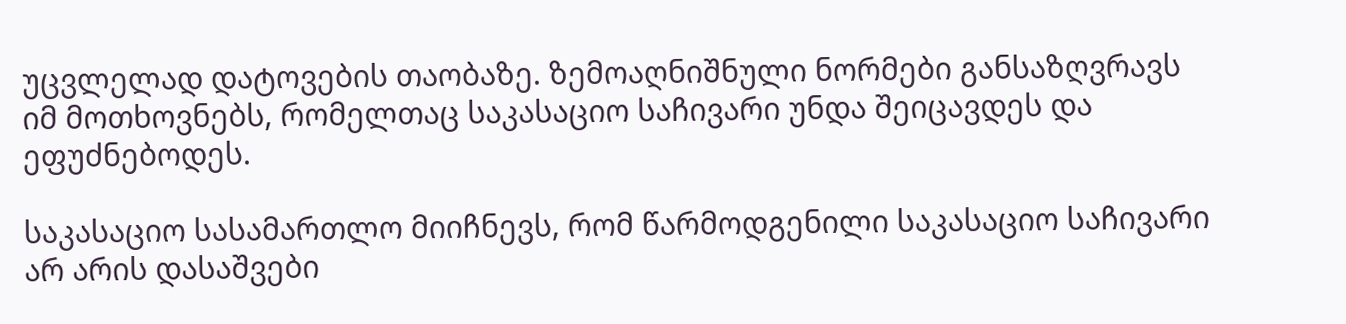უცვლელად დატოვების თაობაზე. ზემოაღნიშნული ნორმები განსაზღვრავს იმ მოთხოვნებს, რომელთაც საკასაციო საჩივარი უნდა შეიცავდეს და ეფუძნებოდეს.

საკასაციო სასამართლო მიიჩნევს, რომ წარმოდგენილი საკასაციო საჩივარი არ არის დასაშვები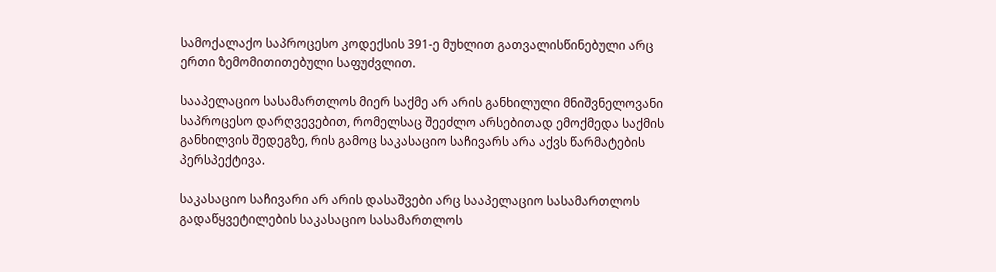სამოქალაქო საპროცესო კოდექსის 391-ე მუხლით გათვალისწინებული არც ერთი ზემომითითებული საფუძვლით.

სააპელაციო სასამართლოს მიერ საქმე არ არის განხილული მნიშვნელოვანი საპროცესო დარღვევებით, რომელსაც შეეძლო არსებითად ემოქმედა საქმის განხილვის შედეგზე, რის გამოც საკასაციო საჩივარს არა აქვს წარმატების პერსპექტივა.

საკასაციო საჩივარი არ არის დასაშვები არც სააპელაციო სასამართლოს გადაწყვეტილების საკასაციო სასამართლოს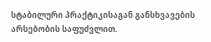სტაბილური პრაქტიკისაგან განსხვავების არსებობის საფუძვლით.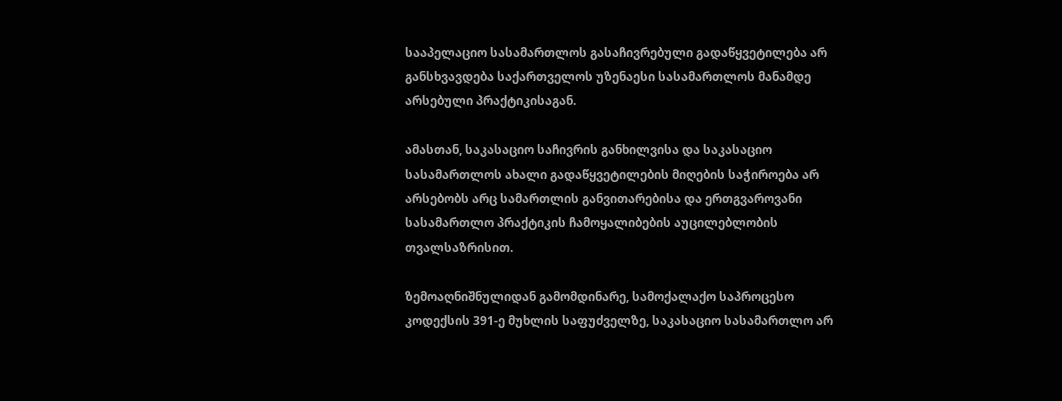სააპელაციო სასამართლოს გასაჩივრებული გადაწყვეტილება არ განსხვავდება საქართველოს უზენაესი სასამართლოს მანამდე არსებული პრაქტიკისაგან.

ამასთან, საკასაციო საჩივრის განხილვისა და საკასაციო სასამართლოს ახალი გადაწყვეტილების მიღების საჭიროება არ არსებობს არც სამართლის განვითარებისა და ერთგვაროვანი სასამართლო პრაქტიკის ჩამოყალიბების აუცილებლობის თვალსაზრისით.

ზემოაღნიშნულიდან გამომდინარე, სამოქალაქო საპროცესო კოდექსის 391-ე მუხლის საფუძველზე, საკასაციო სასამართლო არ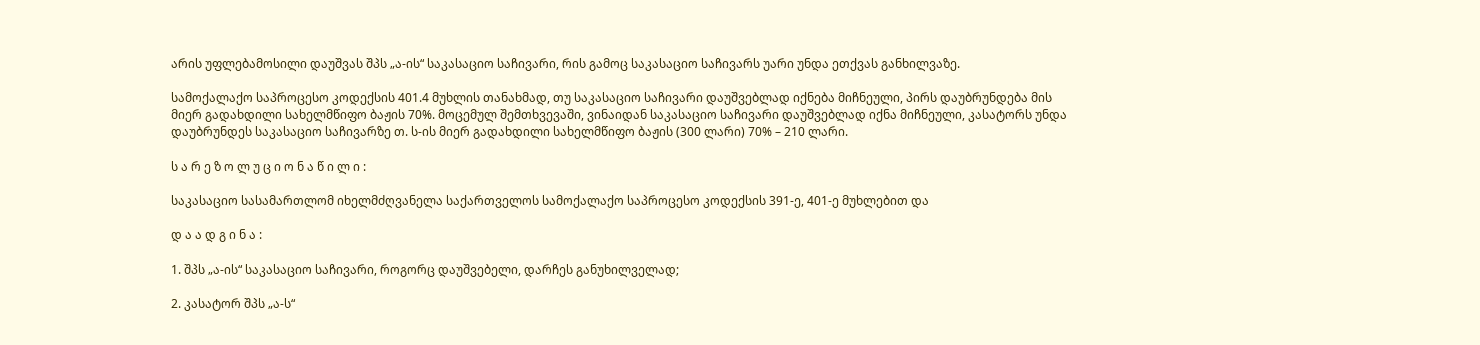არის უფლებამოსილი დაუშვას შპს „ა-ის“ საკასაციო საჩივარი, რის გამოც საკასაციო საჩივარს უარი უნდა ეთქვას განხილვაზე.

სამოქალაქო საპროცესო კოდექსის 401.4 მუხლის თანახმად, თუ საკასაციო საჩივარი დაუშვებლად იქნება მიჩნეული, პირს დაუბრუნდება მის მიერ გადახდილი სახელმწიფო ბაჟის 70%. მოცემულ შემთხვევაში, ვინაიდან საკასაციო საჩივარი დაუშვებლად იქნა მიჩნეული, კასატორს უნდა დაუბრუნდეს საკასაციო საჩივარზე თ. ს-ის მიერ გადახდილი სახელმწიფო ბაჟის (300 ლარი) 70% – 210 ლარი.

ს ა რ ე ზ ო ლ უ ც ი ო ნ ა წ ი ლ ი :

საკასაციო სასამართლომ იხელმძღვანელა საქართველოს სამოქალაქო საპროცესო კოდექსის 391-ე, 401-ე მუხლებით და

დ ა ა დ გ ი ნ ა :

1. შპს „ა-ის“ საკასაციო საჩივარი, როგორც დაუშვებელი, დარჩეს განუხილველად;

2. კასატორ შპს „ა-ს“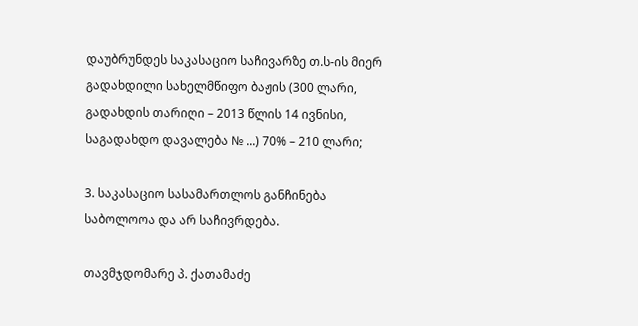დაუბრუნდეს საკასაციო საჩივარზე თ.ს-ის მიერ გადახდილი სახელმწიფო ბაჟის (300 ლარი, გადახდის თარიღი – 2013 წლის 14 ივნისი, საგადახდო დავალება № ...) 70% – 210 ლარი;

3. საკასაციო სასამართლოს განჩინება საბოლოოა და არ საჩივრდება.

თავმჯდომარე პ. ქათამაძე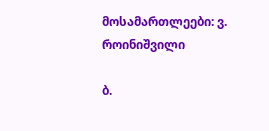მოსამართლეები: ვ. როინიშვილი

ბ.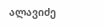ალავიძე